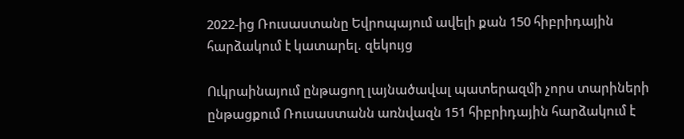2022-ից Ռուսաստանը Եվրոպայում ավելի քան 150 հիբրիդային հարձակում է կատարել. զեկույց

Ուկրաինայում ընթացող լայնածավալ պատերազմի չորս տարիների ընթացքում Ռուսաստանն առնվազն 151 հիբրիդային հարձակում է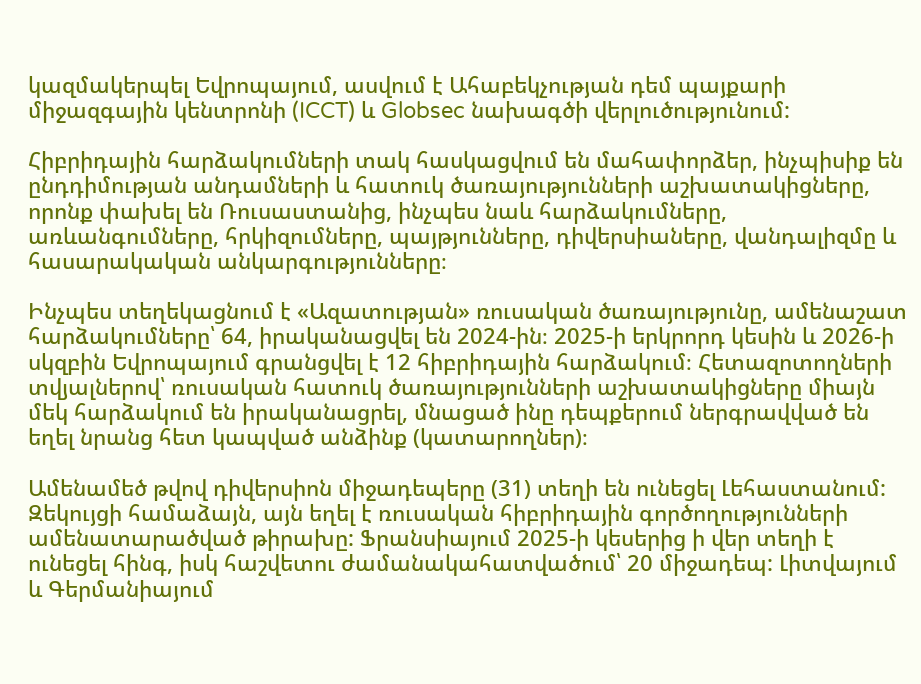կազմակերպել Եվրոպայում, ասվում է Ահաբեկչության դեմ պայքարի միջազգային կենտրոնի (ICCT) և Globsec նախագծի վերլուծությունում:

Հիբրիդային հարձակումների տակ հասկացվում են մահափորձեր, ինչպիսիք են ընդդիմության անդամների և հատուկ ծառայությունների աշխատակիցները, որոնք փախել են Ռուսաստանից, ինչպես նաև հարձակումները, առևանգումները, հրկիզումները, պայթյունները, դիվերսիաները, վանդալիզմը և հասարակական անկարգությունները։

Ինչպես տեղեկացնում է «Ազատության» ռուսական ծառայությունը, ամենաշատ հարձակումները՝ 64, իրականացվել են 2024-ին։ 2025-ի երկրորդ կեսին և 2026-ի սկզբին Եվրոպայում գրանցվել է 12 հիբրիդային հարձակում։ Հետազոտողների տվյալներով՝ ռուսական հատուկ ծառայությունների աշխատակիցները միայն մեկ հարձակում են իրականացրել, մնացած ինը դեպքերում ներգրավված են եղել նրանց հետ կապված անձինք (կատարողներ)։

Ամենամեծ թվով դիվերսիոն միջադեպերը (31) տեղի են ունեցել Լեհաստանում: Զեկույցի համաձայն, այն եղել է ռուսական հիբրիդային գործողությունների ամենատարածված թիրախը: Ֆրանսիայում 2025-ի կեսերից ի վեր տեղի է ունեցել հինգ, իսկ հաշվետու ժամանակահատվածում՝ 20 միջադեպ: Լիտվայում և Գերմանիայում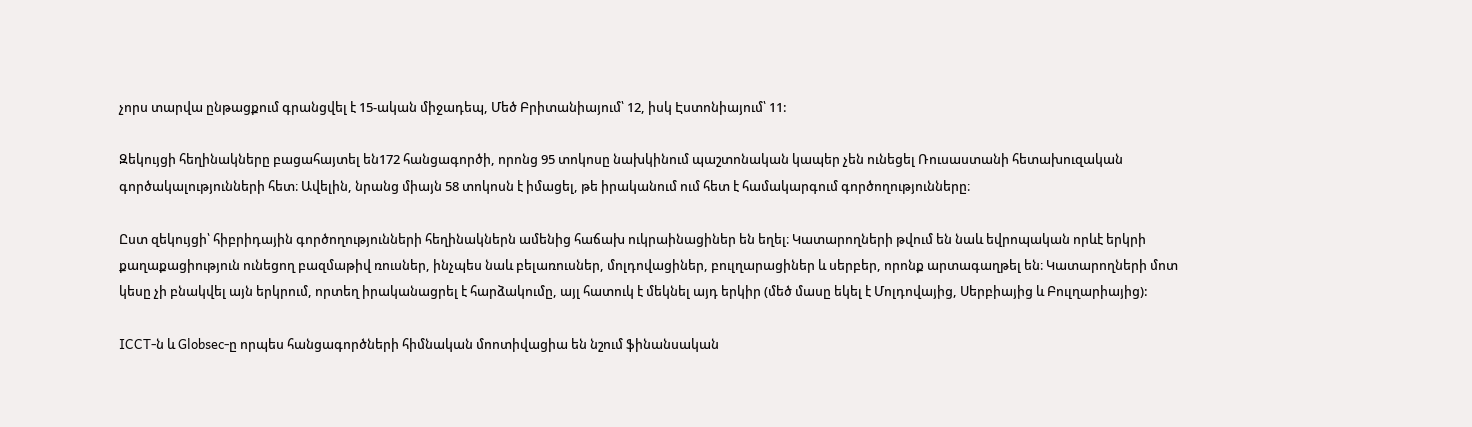չորս տարվա ընթացքում գրանցվել է 15-ական միջադեպ, Մեծ Բրիտանիայում՝ 12, իսկ Էստոնիայում՝ 11:

Զեկույցի հեղինակները բացահայտել են172 հանցագործի, որոնց 95 տոկոսը նախկինում պաշտոնական կապեր չեն ունեցել Ռուսաստանի հետախուզական գործակալությունների հետ։ Ավելին, նրանց միայն 58 տոկոսն է իմացել, թե իրականում ում հետ է համակարգում գործողությունները։

Ըստ զեկույցի՝ հիբրիդային գործողությունների հեղինակներն ամենից հաճախ ուկրաինացիներ են եղել։ Կատարողների թվում են նաև եվրոպական որևէ երկրի քաղաքացիություն ունեցող բազմաթիվ ռուսներ, ինչպես նաև բելառուսներ, մոլդովացիներ, բուլղարացիներ և սերբեր, որոնք արտագաղթել են։ Կատարողների մոտ կեսը չի բնակվել այն երկրում, որտեղ իրականացրել է հարձակումը, այլ հատուկ է մեկնել այդ երկիր (մեծ մասը եկել է Մոլդովայից, Սերբիայից և Բուլղարիայից):

ICCT-ն և Globsec-ը որպես հանցագործների հիմնական մոոտիվացիա են նշում ֆինանսական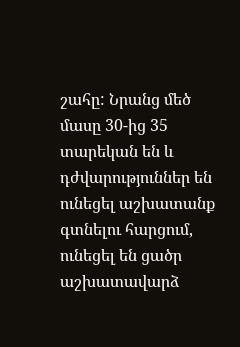շահը: Նրանց մեծ մասը 30-ից 35 տարեկան են և դժվարություններ են ունեցել աշխատանք գտնելու հարցում, ունեցել են ցածր աշխատավարձ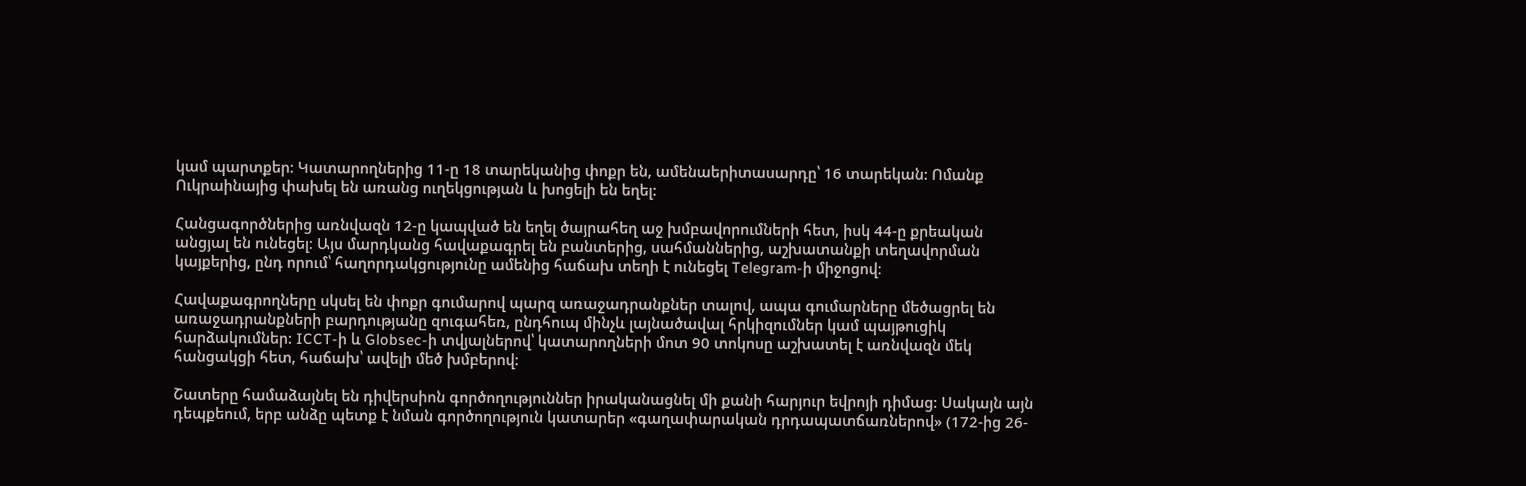կամ պարտքեր: Կատարողներից 11-ը 18 տարեկանից փոքր են, ամենաերիտասարդը՝ 16 տարեկան: Ոմանք Ուկրաինայից փախել են առանց ուղեկցության և խոցելի են եղել:

Հանցագործներից առնվազն 12-ը կապված են եղել ծայրահեղ աջ խմբավորումների հետ, իսկ 44-ը քրեական անցյալ են ունեցել։ Այս մարդկանց հավաքագրել են բանտերից, սահմաններից, աշխատանքի տեղավորման կայքերից, ընդ որում՝ հաղորդակցությունը ամենից հաճախ տեղի է ունեցել Telegram-ի միջոցով։

Հավաքագրողները սկսել են փոքր գումարով պարզ առաջադրանքներ տալով, ապա գումարները մեծացրել են առաջադրանքների բարդությանը զուգահեռ, ընդհուպ մինչև լայնածավալ հրկիզումներ կամ պայթուցիկ հարձակումներ: ICCT-ի և Globsec-ի տվյալներով՝ կատարողների մոտ 90 տոկոսը աշխատել է առնվազն մեկ հանցակցի հետ, հաճախ՝ ավելի մեծ խմբերով:

Շատերը համաձայնել են դիվերսիոն գործողություններ իրականացնել մի քանի հարյուր եվրոյի դիմաց: Սակայն այն դեպքեում, երբ անձը պետք է նման գործողություն կատարեր «գաղափարական դրդապատճառներով» (172-ից 26-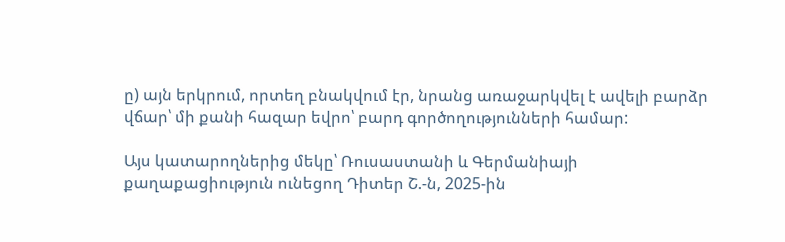ը) այն երկրում, որտեղ բնակվում էր, նրանց առաջարկվել է ավելի բարձր վճար՝ մի քանի հազար եվրո՝ բարդ գործողությունների համար:

Այս կատարողներից մեկը՝ Ռուսաստանի և Գերմանիայի քաղաքացիություն ունեցող Դիտեր Շ.-ն, 2025-ին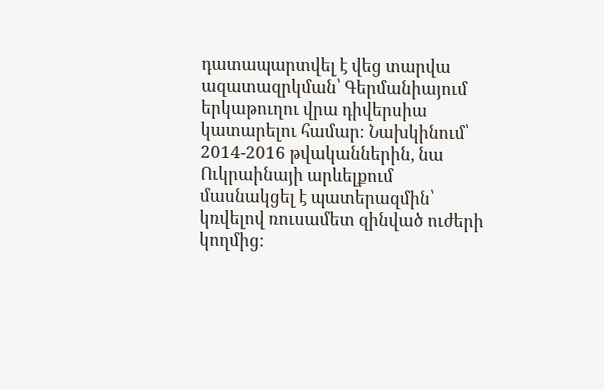դատապարտվել է վեց տարվա ազատազրկման՝ Գերմանիայում երկաթուղու վրա դիվերսիա կատարելու համար։ Նախկինում՝ 2014-2016 թվականներին, նա Ուկրաինայի արևելքում մասնակցել է պատերազմին՝ կռվելով ռուսամետ զինված ուժերի կողմից։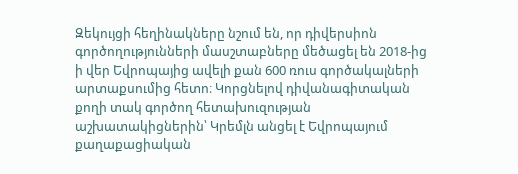Զեկույցի հեղինակները նշում են, որ դիվերսիոն գործողությունների մասշտաբները մեծացել են 2018-ից ի վեր Եվրոպայից ավելի քան 600 ռուս գործակալների արտաքսումից հետո։ Կորցնելով դիվանագիտական քողի տակ գործող հետախուզության աշխատակիցներին՝ Կրեմլն անցել է Եվրոպայում քաղաքացիական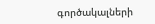գործակալների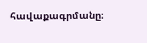հավաքագրմանը։